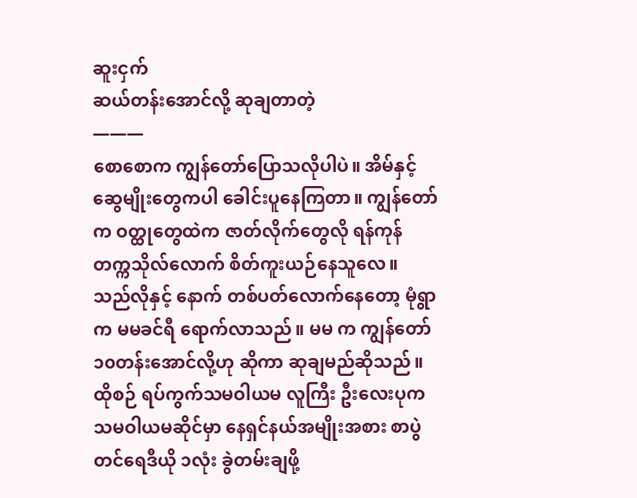ဆူးငှက်
ဆယ်တန်းအောင်လို့ ဆုချတာတဲ့
———
စောစောက ကျွန်တော်ပြောသလိုပါပဲ။ အိမ်နှင့် ဆွေမျိုးတွေကပါ ခေါင်းပူနေကြတာ။ ကျွန်တော်က ဝတ္ထုတွေထဲက ဇာတ်လိုက်တွေလို ရန်ကုန် တက္ကသိုလ်လောက် စိတ်ကူးယဉ်နေသူလေ။ သည်လိုနှင့် နောက် တစ်ပတ်လောက်နေတော့ မုံရွာက မမခင်ရီ ရောက်လာသည်။ မမ က ကျွန်တော် ၁၀တန်းအောင်လို့ဟု ဆိုကာ ဆုချမည်ဆိုသည်။ ထိုစဉ် ရပ်ကွက်သမဝါယမ လူကြီး ဦးလေးပုက သမဝါယမဆိုင်မှာ နေရှင်နယ်အမျိုးအစား စာပွဲတင်ရေဒီယို ၁လုံး ခွဲတမ်းချဖို့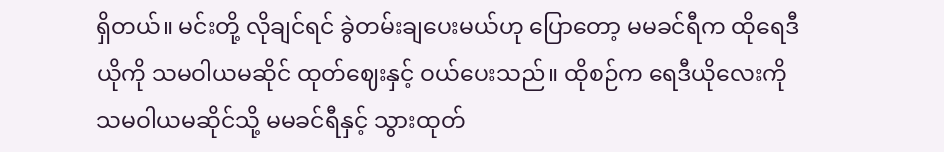ရှိတယ်။ မင်းတို့ လိုချင်ရင် ခွဲတမ်းချပေးမယ်ဟု ပြောတော့ မမခင်ရီက ထိုရေဒီယိုကို သမဝါယမဆိုင် ထုတ်ဈေးနှင့် ဝယ်ပေးသည်။ ထိုစဉ်က ရေဒီယိုလေးကို သမဝါယမဆိုင်သို့ မမခင်ရီနှင့် သွားထုတ်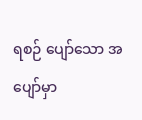ရစဉ် ပျော်သော အပျော်မှာ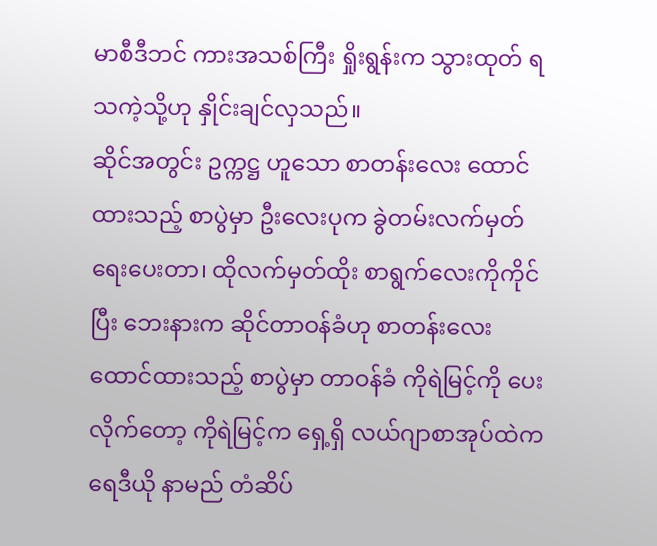မာစီဒီဘင် ကားအသစ်ကြီး ရှိုးရွန်းက သွားထုတ် ရသကဲ့သို့ဟု နှိုင်းချင်လှသည်။
ဆိုင်အတွင်း ဥက္ကဋ္ဌ ဟူသော စာတန်းလေး ထောင်ထားသည့် စာပွဲမှာ ဦးလေးပုက ခွဲတမ်းလက်မှတ် ရေးပေးတာ၊ ထိုလက်မှတ်ထိုး စာရွက်လေးကိုကိုင်ပြီး ဘေးနားက ဆိုင်တာဝန်ခံဟု စာတန်းလေး ထောင်ထားသည့် စာပွဲမှာ တာဝန်ခံ ကိုရဲမြင့်ကို ပေးလိုက်တော့ ကိုရဲမြင့်က ရှေ့ရှိ လယ်ဂျာစာအုပ်ထဲက ရေဒီယို နာမည် တံဆိပ်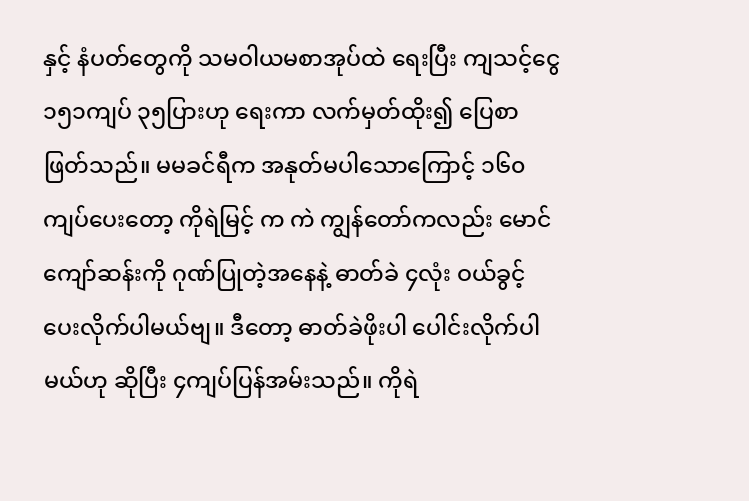နှင့် နံပတ်တွေကို သမဝါယမစာအုပ်ထဲ ရေးပြီး ကျသင့်ငွေ ၁၅၁ကျပ် ၃၅ပြားဟု ရေးကာ လက်မှတ်ထိုး၍ ပြေစာဖြတ်သည်။ မမခင်ရီက အနုတ်မပါသောကြောင့် ၁၆၀ ကျပ်ပေးတော့ ကိုရဲမြင့် က ကဲ ကျွန်တော်ကလည်း မောင်ကျော်ဆန်းကို ဂုဏ်ပြုတဲ့အနေနဲ့ ဓာတ်ခဲ ၄လုံး ဝယ်ခွင့် ပေးလိုက်ပါမယ်ဗျ။ ဒီတော့ ဓာတ်ခဲဖိုးပါ ပေါင်းလိုက်ပါမယ်ဟု ဆိုပြီး ၄ကျပ်ပြန်အမ်းသည်။ ကိုရဲ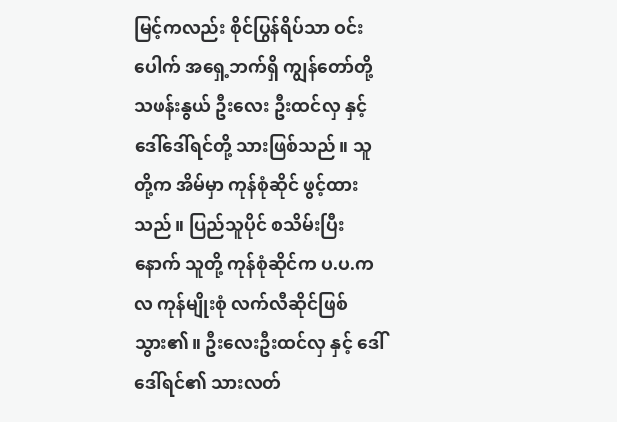မြင့်ကလည်း စိုင်ပြွန်ရိပ်သာ ဝင်းပေါက် အရှေ့ဘက်ရှိ ကျွန်တော်တို့ သဖန်းနွယ် ဦးလေး ဦးထင်လှ နှင့် ဒေါ်ဒေါ်ရင်တို့ သားဖြစ်သည်။ သူတို့က အိမ်မှာ ကုန်စုံဆိုင် ဖွင့်ထားသည်။ ပြည်သူပိုင် စသိမ်းပြီးနောက် သူတို့ ကုန်စုံဆိုင်က ပ.ပ.က လ ကုန်မျိုးစုံ လက်လီဆိုင်ဖြစ်သွား၏။ ဦးလေးဦးထင်လှ နှင့် ဒေါ်ဒေါ်ရင်၏ သားလတ်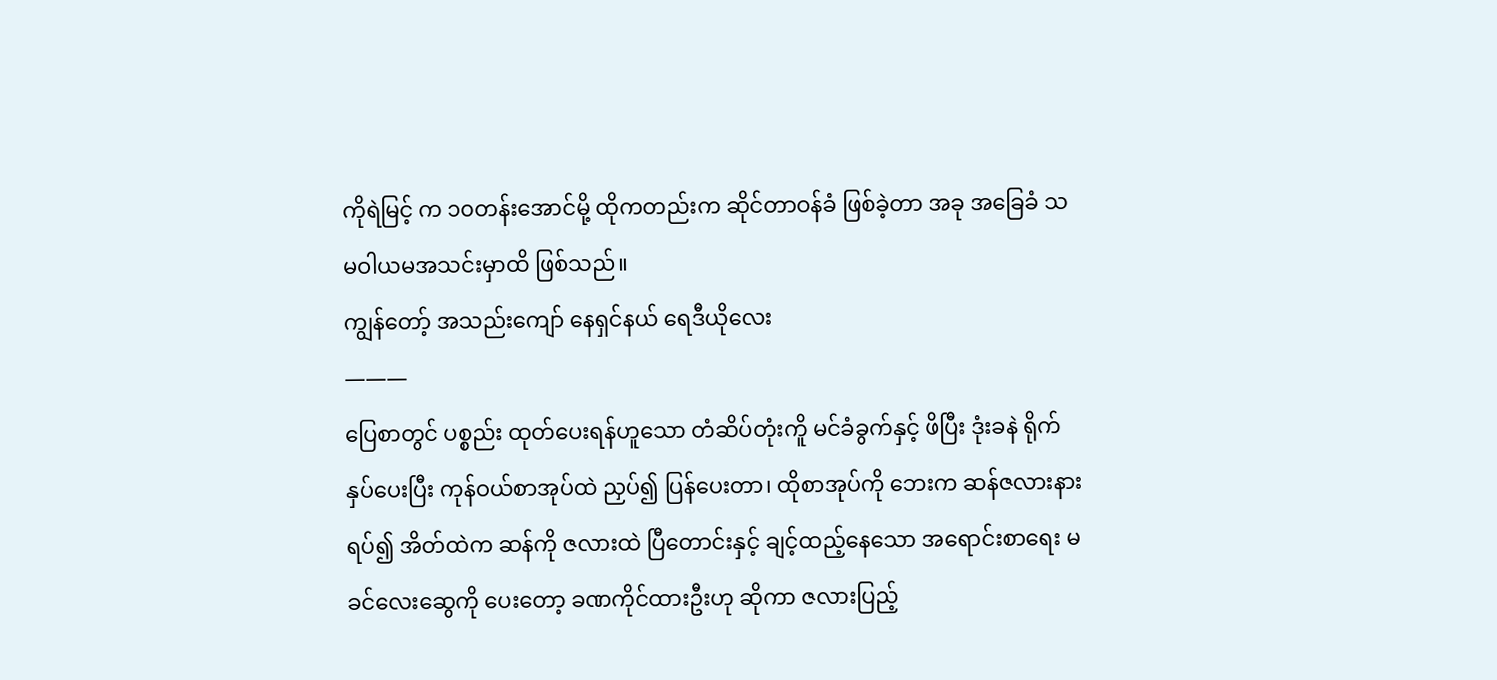ကိုရဲမြင့် က ၁၀တန်းအောင်မို့ ထိုကတည်းက ဆိုင်တာဝန်ခံ ဖြစ်ခဲ့တာ အခု အခြေခံ သမဝါယမအသင်းမှာထိ ဖြစ်သည်။
ကျွန်တော့် အသည်းကျော် နေရှင်နယ် ရေဒီယိုလေး
———
ပြေစာတွင် ပစ္စည်း ထုတ်ပေးရန်ဟူသော တံဆိပ်တုံးကိူ မင်ခံခွက်နှင့် ဖိပြီး ဒုံးခနဲ ရိုက်နှပ်ပေးပြီး ကုန်ဝယ်စာအုပ်ထဲ ညှပ်၍ ပြန်ပေးတာ၊ ထိုစာအုပ်ကို ဘေးက ဆန်ဇလားနား ရပ်၍ အိတ်ထဲက ဆန်ကို ဇလားထဲ ပြီတောင်းနှင့် ချင့်ထည့်နေသော အရောင်းစာရေး မခင်လေးဆွေကို ပေးတော့ ခဏကိုင်ထားဦးဟု ဆိုကာ ဇလားပြည့်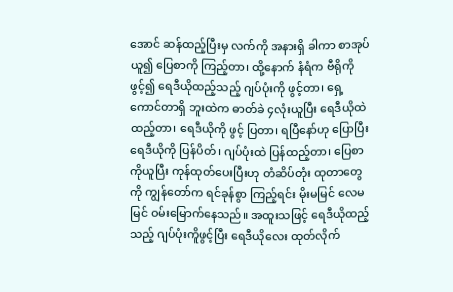အောင် ဆန်ထည့်ပြီးမှ လက်ကို အနားရှိ ခါကာ စာအုပ်ယူ၍ ပြေစာကို ကြည့်တာ၊ ထို့နောက် နံရံက ဗီရိုကိုဖွင့်၍ ရေဒီယိုထည့်သည့် ဂျပ်ပုံးကို ဖွင့်တာ၊ ရှေ့ကောင်တာရှိ ဘူးထဲက ဓာတ်ခဲ ၄လုံးယူပြီး ရေဒီယိုထဲ ထည့်တာ၊ ရေဒီယိုကို ဖွင့် ပြတာ၊ ရပြီနော်ဟု ပြောပြီး ရေဒီယိုကို ပြန်ပိတ်၊ ဂျပ်ပုံးထဲ ပြန်ထည့်တာ၊ ပြေစာကိုယူပြီး ကုန်ထုတ်ပေးပြီးဟု တံဆိပ်တုံး ထုတာတွေကို ကျွန်တော်က ရင်ခုန်စွာ ကြည့်ရင်း မိုးမမြင် လေမမြင် ဝမ်းမြောက်နေသည်။ အထူးသဖြင့် ရေဒီယိုထည့်သည့် ဂျပ်ပုံးကိူဖွင့်ပြီး ရေဒီယိုလေး ထုတ်လိုက်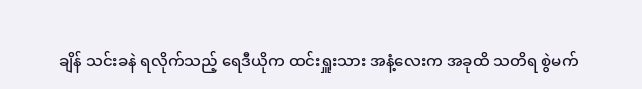ချိန် သင်းခနဲ ရလိုက်သည့် ရေဒီယိုက ထင်းရှူးသား အနံ့လေးက အခုထိ သတိရ စွဲမက်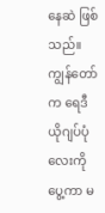နေဆဲ ဖြစ်သည်။
ကျွန်တော်က ရေဒီယိုဂျပ်ပုံလေးကိုပွေ့ကာ မ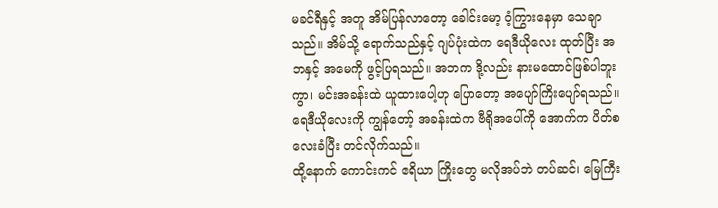မခင်ရီနှင့် အတူ အိမ်ပြန်လာတော့ ခေါင်းမော့ ဝံ့ကြွားနေမှာ သေချာသည်။ အိမ်သို့ ရောက်သည်နှင့် ဂျပ်ပုံးထဲက ရေဒီယိုလေး ထုတ်ပြီး အဘနှင့် အမေကို ဖွင့်ပြရသည်။ အဘက ဒို့လည်း နားမထောင်ဖြစ်ပါဘူးကွာ၊ မင်းအခန်းထဲ ယူထားပေါ့ဟု ပြောတော့ အပျော်ကြိးပျော်ရသည်။ ရေဒီယိုလေးကို ကျွန်တော့် အခန်းထဲက ဗီရိုအပေါ်ကို အောက်က ပိတ်စလေးခံပြီး တင်လိုက်သည်။
ထို့နောက် ကောင်းကင် ဧရိယာ ကြိုးတွေ မလိုအပ်ဘဲ တပ်ဆင်၊ မြေကြီး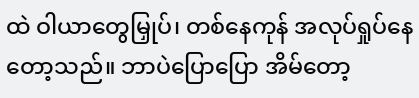ထဲ ဝါယာတွေမြှုပ်၊ တစ်နေကုန် အလုပ်ရှုပ်နေတော့သည်။ ဘာပဲပြောပြော အိမ်တော့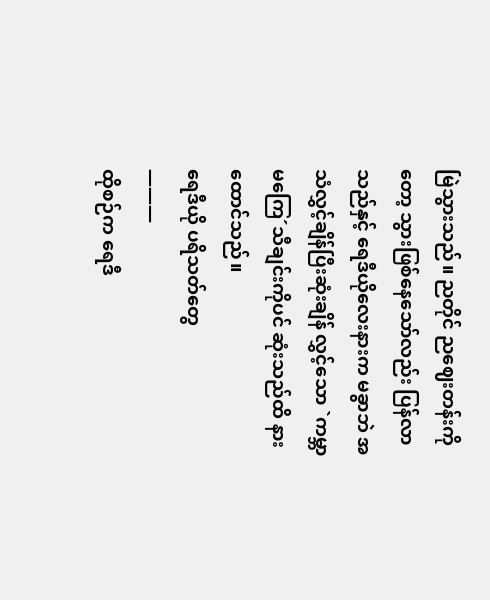မြဲသွားသည်။ ညတိုင် ညဈေးတန်းကိုတော့ သွားဖြစ်နေသော်လည်း ပြန်လာသည်နှင့် ရေဒီယိုလေးနားက မခွာဘဲ အသံလွှင့်ချိန်ပြီးဆုံးချိန် လွှင့်သော `ကမ္ဘာမကြေ´သီချင်းကိုပင် ဆုံးသည်ထိ နားထောင်သည်။
ရေဒီယို ပရိသတ်တွေ
———
ထိုစဉ်က ရေဒီ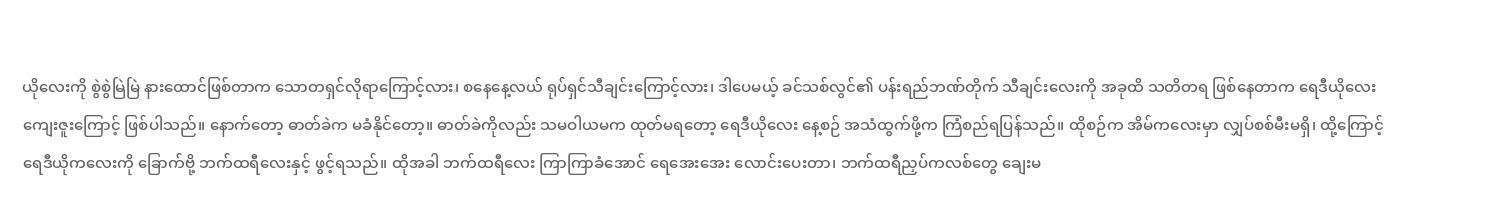ယိုလေးကို စွဲစွဲမြဲမြဲ နားထောင်ဖြစ်တာက သောတရှင်လိုရာကြောင့်လား၊ စနေနေ့လယ် ရုပ်ရှင်သီချင်းကြောင့်လား၊ ဒါပေမယ့် ခင်သစ်လွင်၏ ပန်းရည်ဘဏ်တိုက် သီချင်းလေးကို အခုထိ သတိတရ ဖြစ်နေတာက ရေဒီယိုလေး ကျေးဇူးကြောင့် ဖြစ်ပါသည်။ နောက်တော့ ဓာတ်ခဲက မခံနိုင်တော့။ ဓာတ်ခဲကိုလည်း သမဝါယမက ထုတ်မရတော့ ရေဒီယိုလေး နေ့စဉ် အသံထွက်ဖို့က ကြံစည်ရပြန်သည်။ ထိုစဉ်က အိမ်ကလေးမှာ လျှပ်စစ်မီးမရှိ၊ ထို့ကြောင့် ရေဒီယိုကလေးကို ခြောက်ဗို့ ဘက်ထရီလေးနှင့် ဖွင့်ရသည်။ ထိုအခါ ဘက်ထရီလေး ကြာကြာခံအောင် ရေအေးအေး လောင်းပေးတာ၊ ဘက်ထရီညှပ်ကလစ်တွေ ချေးမ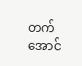တက်အောင်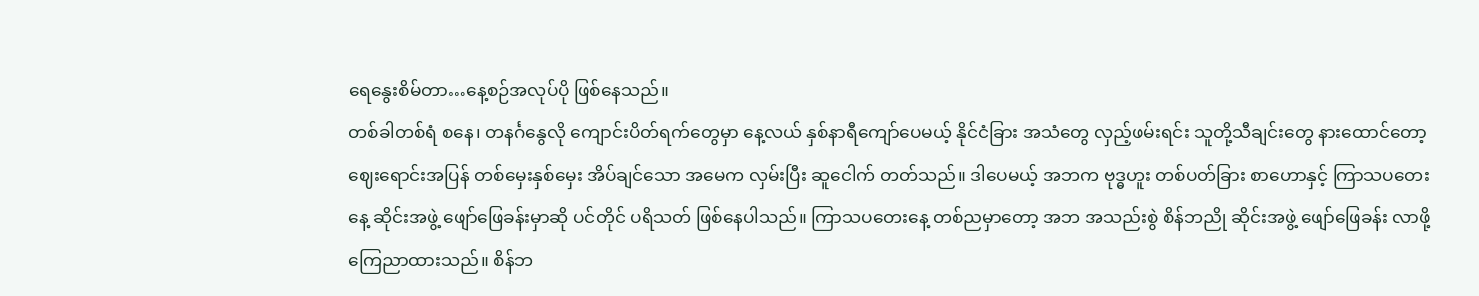ရေနွေးစိမ်တာ…နေ့စဉ်အလုပ်ပို ဖြစ်နေသည်။
တစ်ခါတစ်ရံ စနေ၊ တနင်္ဂနွေလို ကျောင်းပိတ်ရက်တွေမှာ နေ့လယ် နှစ်နာရီကျော်ပေမယ့် နိုင်ငံခြား အသံတွေ လှည့်ဖမ်းရင်း သူတို့သီချင်းတွေ နားထောင်တော့ ဈေးရောင်းအပြန် တစ်မှေးနှစ်မှေး အိပ်ချင်သော အမေက လှမ်းပြီး ဆူငေါက် တတ်သည်။ ဒါပေမယ့် အဘက ဗုဒ္ဓဟူး တစ်ပတ်ခြား စာဟောနှင့် ကြာသပတေးနေ့ ဆိုင်းအဖွဲ့ ဖျော်ဖြေခန်းမှာဆို ပင်တိုင် ပရိသတ် ဖြစ်နေပါသည်။ ကြာသပတေးနေ့ တစ်ညမှာတော့ အဘ အသည်းစွဲ စိန်ဘညို ဆိုင်းအဖွဲ့ ဖျော်ဖြေခန်း လာဖို့ ကြေညာထားသည်။ စိန်ဘ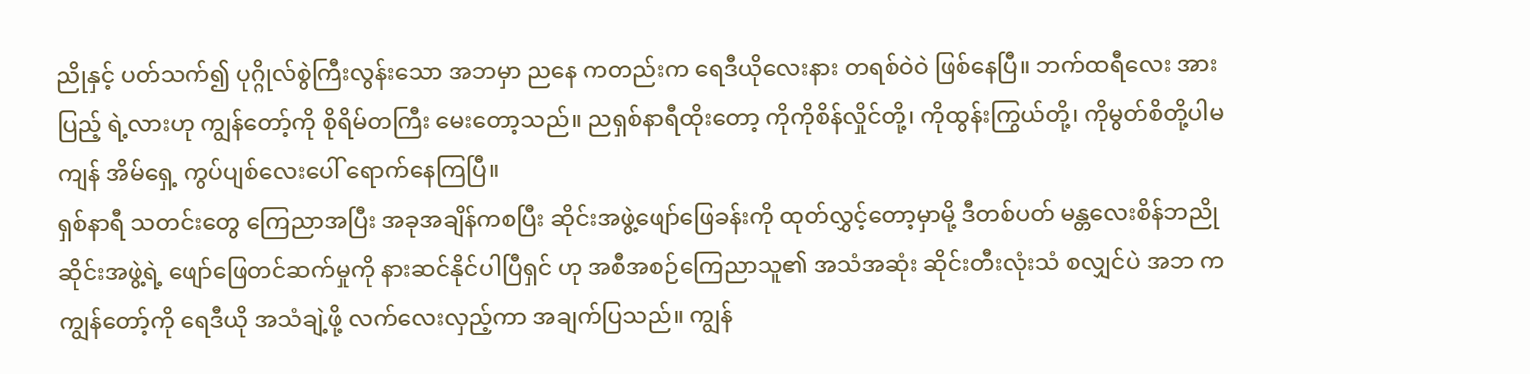ညိုနှင့် ပတ်သက်၍ ပုဂ္ဂိုလ်စွဲကြီးလွန်းသော အဘမှာ ညနေ ကတည်းက ရေဒီယိုလေးနား တရစ်ဝဲဝဲ ဖြစ်နေပြီ။ ဘက်ထရီလေး အားပြည့် ရဲ့လားဟု ကျွန်တော့်ကို စိုရိမ်တကြီး မေးတော့သည်။ ညရှစ်နာရီထိုးတော့ ကိုကိုစိန်လှိုင်တို့၊ ကိုထွန်းကြွယ်တို့၊ ကိုမွတ်စိတို့ပါမကျန် အိမ်ရှေ့ ကွပ်ပျစ်လေးပေါ် ရောက်နေကြပြီ။
ရှစ်နာရီ သတင်းတွေ ကြေညာအပြီး အခုအချိန်ကစပြီး ဆိုင်းအဖွဲ့ဖျော်ဖြေခန်းကို ထုတ်လွှင့်တော့မှာမို့ ဒီတစ်ပတ် မန္တလေးစိန်ဘညို ဆိုင်းအဖွဲ့ရဲ့ ဖျော်ဖြေတင်ဆက်မှုကို နားဆင်နိုင်ပါပြီရှင် ဟု အစီအစဉ်ကြေညာသူ၏ အသံအဆုံး ဆိုင်းတီးလုံးသံ စလျှင်ပဲ အဘ က ကျွန်တော့်ကို ရေဒီယို အသံချဲ့ဖို့ လက်လေးလှည့်ကာ အချက်ပြသည်။ ကျွန်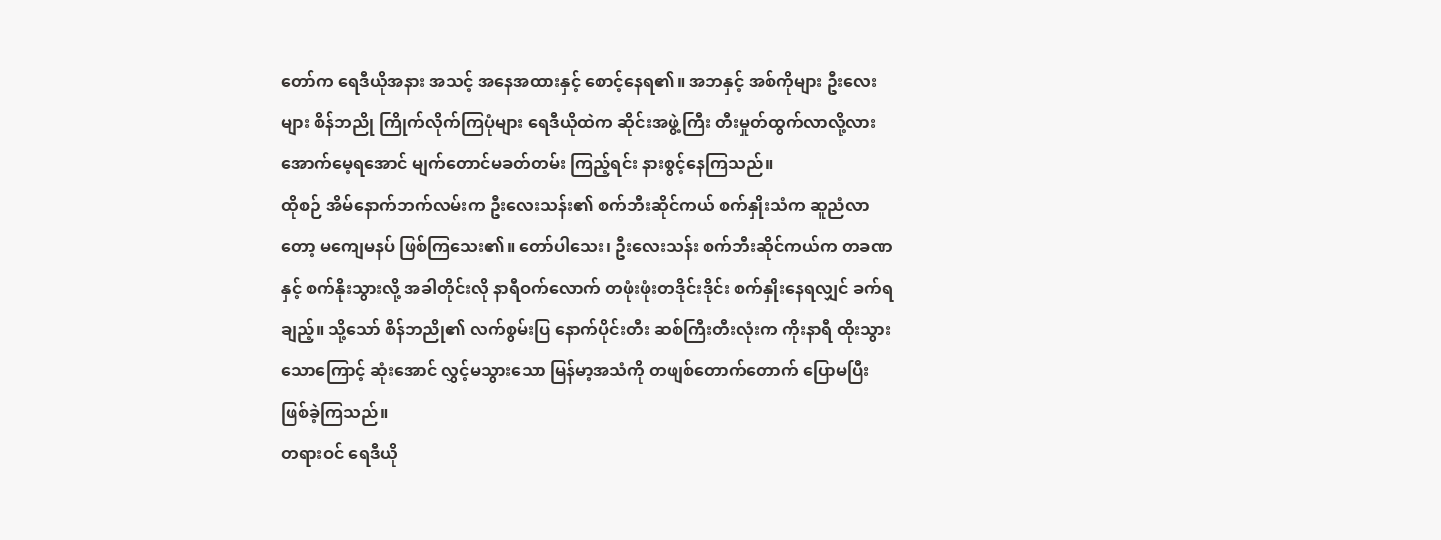တော်က ရေဒီယိုအနား အသင့် အနေအထားနှင့် စောင့်နေရ၏။ အဘနှင့် အစ်ကိုများ ဦးလေးများ စိန်ဘညို ကြိုက်လိုက်ကြပုံများ ရေဒီယိုထဲက ဆိုင်းအဖွဲ့ကြီး တီးမှုတ်ထွက်လာလို့လား အောက်မေ့ရအောင် မျက်တောင်မခတ်တမ်း ကြည့်ရင်း နားစွင့်နေကြသည်။
ထိုစဉ် အိမ်နောက်ဘက်လမ်းက ဦးလေးသန်း၏ စက်ဘီးဆိုင်ကယ် စက်နှိုးသံက ဆူညံလာတော့ မကျေမနပ် ဖြစ်ကြသေး၏။ တော်ပါသေး၊ ဦးလေးသန်း စက်ဘီးဆိုင်ကယ်က တခဏနှင့် စက်နိုးသွားလို့ အခါတိုင်းလို နာရီဝက်လောက် တဖုံးဖုံးတဒိုင်းဒိုင်း စက်နှိုးနေရလျှင် ခက်ရချည့်။ သို့သော် စိန်ဘညို၏ လက်စွမ်းပြ နောက်ပိုင်းတီး ဆစ်ကြီးတီးလုံးက ကိုးနာရီ ထိုးသွားသောကြောင့် ဆုံးအောင် လွှင့်မသွားသော မြန်မာ့အသံကို တဖျစ်တောက်တောက် ပြောမပြီး ဖြစ်ခဲ့ကြသည်။
တရားဝင် ရေဒီယို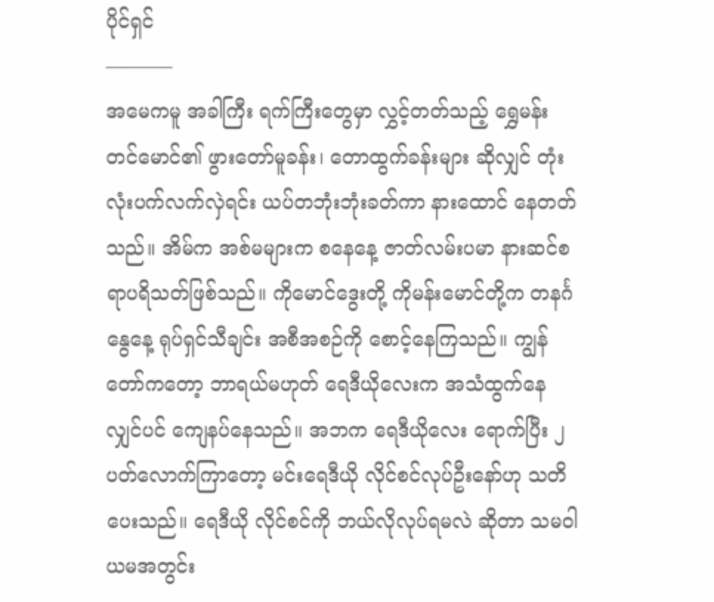ပိုင်ရှင်
———–
အမေကမူ အခါကြီး ရက်ကြီးတွေမှာ လွှင့်တတ်သည့် ရွှေမန်းတင်မောင်၏ ဖွားတော်မူခန်း၊ တောထွက်ခန်းများ ဆိုလျှင် တုံးလုံးပက်လက်လှဲရင်း ယပ်တဘုံးဘုံးခတ်ကာ နားထောင် နေတတ်သည်။ အိမ်က အစ်မများက စနေနေ့ ဇာတ်လမ်းပမာ နားဆင်စရာပရိသတ်ဖြစ်သည်။ ကိုမောင်ဒွေးတို့ ကိုမန်းမောင်တို့က တနင်္ဂနွေနေ့ ရုပ်ရှင်သီချင်း အစီအစဉ်ကို စောင့်နေကြသည်။ ကျွန်တော်ကတော့ ဘာရယ်မဟုတ် ရေဒီယိုလေးက အသံထွက်နေလျှင်ပင် ကျေနပ်နေသည်။ အဘက ရေဒီယိုလေး ရောက်ပြီး ၂ပတ်လောက်ကြာတော့ မင်းရေဒီယို လိုင်စင်လုပ်ဦးနော်ဟု သတိပေးသည်။ ရေဒီယို လိုင်စင်ကို ဘယ်လိုလုပ်ရမလဲ ဆိုတာ သမဝါယမအတွင်း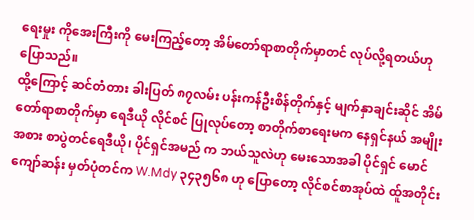ရေးမှုး ကိုအေးကြီးကို မေးကြည့်တော့ အိမ်တော်ရာစာတိုက်မှာတင် လုပ်လို့ရတယ်ဟု ပြောသည်။
ထို့ကြောင့် ဆင်တံတား ခါးပြတ် ၈၇လမ်း ပန်းကန်ဦးစိန်တိုက်နှင့် မျက်နှာချင်းဆိုင် အိမ်တော်ရာစာတိုက်မှာ ရေဒီယို လိုင်စင် ပြုလုပ်တော့ စာတိုက်စာရေးမက နေရှင်နယ် အမျိုးအစား စာပွဲတင်ရေဒီယို၊ ပိုင်ရှင်အမည် က ဘယ်သူလဲဟု မေးသောအခါ ပိုင်ရှင် မောင်ကျော်ဆန်း မှတ်ပုံတင်က W.Mdy ၃၄၃၅၆၈ ဟု ပြောတော့ လိုင်စင်စာအုပ်ထဲ ထ်ူအတိုင်း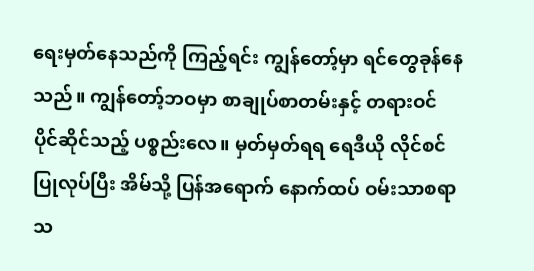ရေးမှတ်နေသည်ကို ကြည့်ရင်း ကျွန်တော့်မှာ ရင်တွေခုန်နေသည်။ ကျွန်တော့်ဘဝမှာ စာချုပ်စာတမ်းနှင့် တရားဝင် ပိုင်ဆိုင်သည့် ပစ္စည်းလေ။ မှတ်မှတ်ရရ ရေဒီယို လိုင်စင်ပြုလုပ်ပြီး အိမ်သို့ ပြန်အရောက် နောက်ထပ် ဝမ်းသာစရာ သ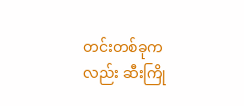တင်းတစ်ခုကလည်း ဆီးကြို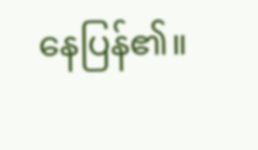နေပြန်၏။